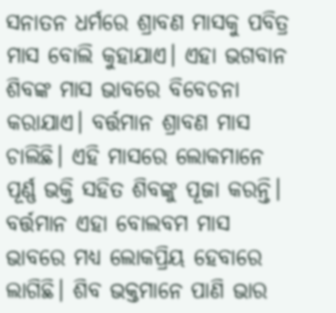ସନାତନ ଧର୍ମରେ ଶ୍ରାବଣ ମାସକୁ ପବିତ୍ର ମାସ ବୋଲି କୁହାଯାଏ। ଏହା ଭଗବାନ ଶିବଙ୍କ ମାସ ଭାବରେ ବିବେଚନା କରାଯାଏ। ବର୍ତ୍ତମାନ ଶ୍ରାବଣ ମାସ ଚାଲିଛି। ଏହି ମାସରେ ଲୋକମାନେ ପୂର୍ଣ୍ଣ ଭକ୍ତି ସହିତ ଶିବଙ୍କୁ ପୂଜା କରନ୍ତି। ବର୍ତ୍ତମାନ ଏହା ବୋଲବମ ମାସ ଭାବରେ ମଧ୍ୟ ଲୋକପ୍ରିୟ ହେବାରେ ଲାଗିଛି। ଶିବ ଭକ୍ତମାନେ ପାଣି ଭାର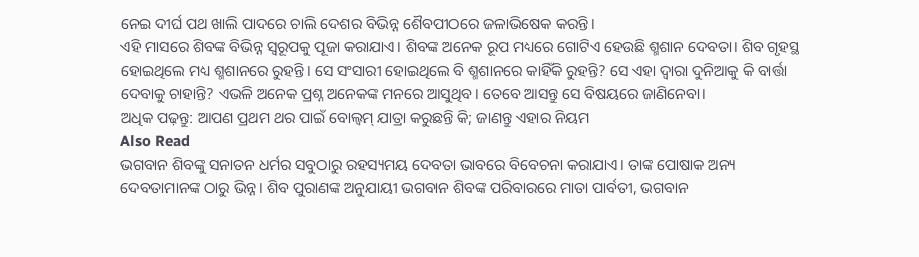ନେଇ ଦୀର୍ଘ ପଥ ଖାଲି ପାଦରେ ଚାଲି ଦେଶର ବିଭିନ୍ନ ଶୈବପୀଠରେ ଜଳାଭିଷେକ କରନ୍ତି।
ଏହି ମାସରେ ଶିବଙ୍କ ବିଭିନ୍ନ ସ୍ୱରୂପକୁ ପୂଜା କରାଯାଏ। ଶିବଙ୍କ ଅନେକ ରୂପ ମଧ୍ୟରେ ଗୋଟିଏ ହେଉଛି ଶ୍ମଶାନ ଦେବତା। ଶିବ ଗୃହସ୍ଥ ହୋଇଥିଲେ ମଧ୍ୟ ଶ୍ମଶାନରେ ରୁହନ୍ତି। ସେ ସଂସାରୀ ହୋଇଥିଲେ ବି ଶ୍ମଶାନରେ କାହିଁକି ରୁହନ୍ତି? ସେ ଏହା ଦ୍ୱାରା ଦୁନିଆକୁ କି ବାର୍ତ୍ତା ଦେବାକୁ ଚାହାନ୍ତି? ଏଭଳି ଅନେକ ପ୍ରଶ୍ନ ଅନେକଙ୍କ ମନରେ ଆସୁଥିବ। ତେବେ ଆସନ୍ତୁ ସେ ବିଷୟରେ ଜାଣିନେବା।
ଅଧିକ ପଢ଼ନ୍ତୁ: ଆପଣ ପ୍ରଥମ ଥର ପାଇଁ ବୋଲ୍ବମ୍ ଯାତ୍ରା କରୁଛନ୍ତି କି; ଜାଣନ୍ତୁ ଏହାର ନିୟମ
Also Read
ଭଗବାନ ଶିବଙ୍କୁ ସନାତନ ଧର୍ମର ସବୁଠାରୁ ରହସ୍ୟମୟ ଦେବତା ଭାବରେ ବିବେଚନା କରାଯାଏ। ତାଙ୍କ ପୋଷାକ ଅନ୍ୟ ଦେବତାମାନଙ୍କ ଠାରୁ ଭିନ୍ନ। ଶିବ ପୁରାଣଙ୍କ ଅନୁଯାୟୀ ଭଗବାନ ଶିବଙ୍କ ପରିବାରରେ ମାତା ପାର୍ବତୀ, ଭଗବାନ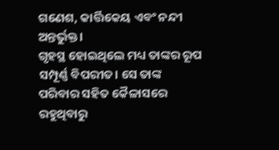ଗଣେଶ, କାର୍ତ୍ତିକେୟ ଏବଂ ନନ୍ଦୀ ଅନ୍ତର୍ଭୁକ୍ତ।
ଗୃହସ୍ଥ ହୋଇଥିଲେ ମଧ୍ୟ ତାଙ୍କର ରୂପ ସମ୍ପୂର୍ଣ୍ଣ ବିପରୀତ। ସେ ତାଙ୍କ ପରିବାର ସହିତ କୈଳାସରେ ରହୁଥିବାରୁ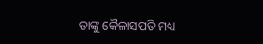ତାଙ୍କୁ କୈଳାସପତି ମଧ୍ୟ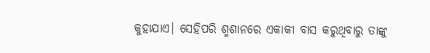କୁହାଯାଏ। ସେହିପରି ଶ୍ମଶାନରେ ଏକାକୀ ବାସ କରୁଥିବାରୁ ତାଙ୍କୁ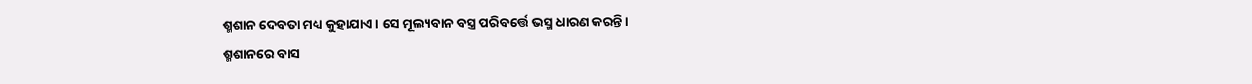ଶ୍ମଶାନ ଦେବତା ମଧ୍ୟ କୁହାଯାଏ। ସେ ମୂଲ୍ୟବାନ ବସ୍ତ୍ର ପରିବର୍ତ୍ତେ ଭସ୍ମ ଧାରଣ କରନ୍ତି।
ଶ୍ମଶାନରେ ବାସ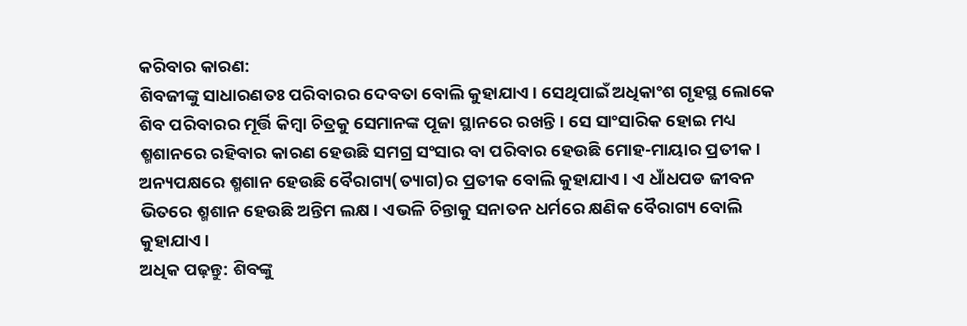କରିବାର କାରଣ:
ଶିବଜୀଙ୍କୁ ସାଧାରଣତଃ ପରିବାରର ଦେବତା ବୋଲି କୁହାଯାଏ। ସେଥିପାଇଁ ଅଧିକାଂଶ ଗୃହସ୍ଥ ଲୋକେ ଶିବ ପରିବାରର ମୂର୍ତ୍ତି କିମ୍ବା ଚିତ୍ରକୁ ସେମାନଙ୍କ ପୂଜା ସ୍ଥାନରେ ରଖନ୍ତି। ସେ ସାଂସାରିକ ହୋଇ ମଧ୍ୟ ଶ୍ମଶାନରେ ରହିବାର କାରଣ ହେଉଛି ସମଗ୍ର ସଂସାର ବା ପରିବାର ହେଉଛି ମୋହ-ମାୟାର ପ୍ରତୀକ। ଅନ୍ୟପକ୍ଷରେ ଶ୍ମଶାନ ହେଉଛି ବୈରାଗ୍ୟ(ତ୍ୟାଗ)ର ପ୍ରତୀକ ବୋଲି କୁହାଯାଏ। ଏ ଧାଁଧପଡ ଜୀବନ ଭିତରେ ଶ୍ମଶାନ ହେଉଛି ଅନ୍ତିମ ଲକ୍ଷ। ଏଭଳି ଚିନ୍ତାକୁ ସନାତନ ଧର୍ମରେ କ୍ଷଣିକ ବୈରାଗ୍ୟ ବୋଲି କୁହାଯାଏ।
ଅଧିକ ପଢ଼ନ୍ତୁ: ଶିବଙ୍କୁ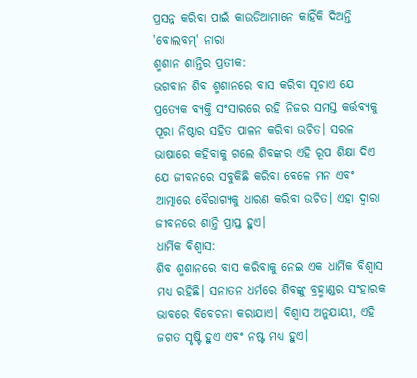ପ୍ରସନ୍ନ କରିବା ପାଇଁ କାଉଡିଆମାନେ କାହିଁକି ଦିଅନ୍ତି 'ବୋଲବମ୍' ନାରା
ଶ୍ମଶାନ ଶାନ୍ତିର ପ୍ରତୀକ:
ଭଗବାନ ଶିବ ଶ୍ମଶାନରେ ବାସ କରିବା ସୂଚାଏ ଯେ ପ୍ରତ୍ୟେକ ବ୍ୟକ୍ତି ସଂସାରରେ ରହି ନିଜର ସମସ୍ତ କର୍ତ୍ତବ୍ୟକୁ ପୂରା ନିଷ୍ଠାର ସହିତ ପାଳନ କରିବା ଉଚିତ। ସରଳ ଭାଷାରେ କହିବାକୁ ଗଲେ ଶିବଙ୍କର ଏହି ରୂପ ଶିକ୍ଷା ଦିଏ ଯେ ଜୀବନରେ ସବୁକିଛି କରିବା ବେଳେ ମନ ଏବଂ ଆତ୍ମାରେ ବୈରାଗ୍ୟକୁ ଧାରଣ କରିବା ଉଚିତ। ଏହା ଦ୍ୱାରା ଜୀବନରେ ଶାନ୍ତି ପ୍ରାପ୍ତ ହୁଏ।
ଧାର୍ମିକ ବିଶ୍ୱାସ:
ଶିବ ଶ୍ମଶାନରେ ବାସ କରିବାକୁ ନେଇ ଏକ ଧାର୍ମିକ ବିଶ୍ୱାସ ମଧ୍ୟ ରହିଛି। ସନାତନ ଧର୍ମରେ ଶିବଙ୍କୁ ବ୍ରହ୍ମାଣ୍ଡର ସଂହାରକ ଭାବରେ ବିବେଚନା କରାଯାଏ। ବିଶ୍ୱାସ ଅନୁଯାୟୀ, ଏହି ଜଗତ ସୃଷ୍ଟି ହୁଏ ଏବଂ ନଷ୍ଟ ମଧ୍ୟ ହୁଏ।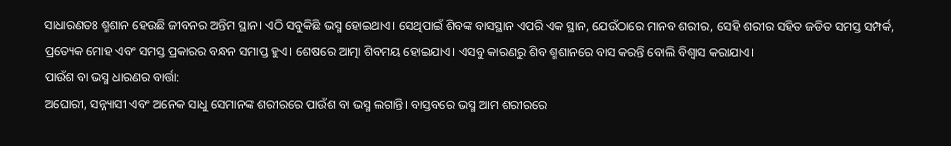ସାଧାରଣତଃ ଶ୍ମଶାନ ହେଉଛି ଜୀବନର ଅନ୍ତିମ ସ୍ଥାନ। ଏଠି ସବୁକିଛି ଭସ୍ମ ହୋଇଥାଏ। ସେଥିପାଇଁ ଶିବଙ୍କ ବାସସ୍ଥାନ ଏପରି ଏକ ସ୍ଥାନ, ଯେଉଁଠାରେ ମାନବ ଶରୀର, ସେହି ଶରୀର ସହିତ ଜଡିତ ସମସ୍ତ ସମ୍ପର୍କ, ପ୍ରତ୍ୟେକ ମୋହ ଏବଂ ସମସ୍ତ ପ୍ରକାରର ବନ୍ଧନ ସମାପ୍ତ ହୁଏ। ଶେଷରେ ଆତ୍ମା ଶିବମୟ ହୋଇଯାଏ। ଏସବୁ କାରଣରୁ ଶିବ ଶ୍ମଶାନରେ ବାସ କରନ୍ତି ବୋଲି ବିଶ୍ୱାସ କରାଯାଏ।
ପାଉଁଶ ବା ଭସ୍ମ ଧାରଣର ବାର୍ତ୍ତା:
ଅଘୋରୀ, ସନ୍ନ୍ୟାସୀ ଏବଂ ଅନେକ ସାଧୁ ସେମାନଙ୍କ ଶରୀରରେ ପାଉଁଶ ବା ଭସ୍ମ ଲଗାନ୍ତି। ବାସ୍ତବରେ ଭସ୍ମ ଆମ ଶରୀରରେ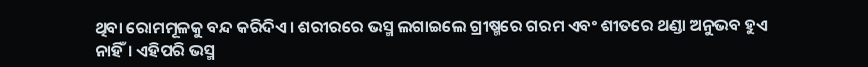ଥିବା ରୋମମୂଳକୁ ବନ୍ଦ କରିଦିଏ। ଶରୀରରେ ଭସ୍ମ ଲଗାଇଲେ ଗ୍ରୀଷ୍ମରେ ଗରମ ଏବଂ ଶୀତରେ ଥଣ୍ଡା ଅନୁଭବ ହୁଏ ନାହିଁ। ଏହିପରି ଭସ୍ମ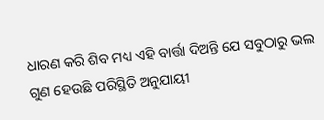ଧାରଣ କରି ଶିବ ମଧ୍ୟ ଏହି ବାର୍ତ୍ତା ଦିଅନ୍ତି ଯେ ସବୁଠାରୁ ଭଲ ଗୁଣ ହେଉଛି ପରିସ୍ଥିତି ଅନୁଯାୟୀ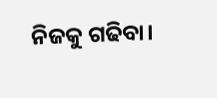ନିଜକୁ ଗଢିବା।